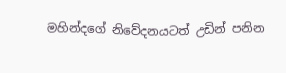මහින්දගේ නිවේදනයටත් උඩින් පනින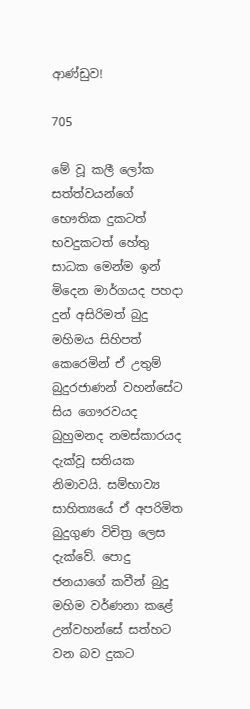ආණ්ඩුව!

705

මේ වූ කලී ලෝක සත්ත්වයන්ගේ භෞතික දුකටත් භවදුකටත් හේතු සාධක මෙන්ම ඉන් මිදෙන මාර්ගයද පහදා දුන් අසිරිමත් බුදු මහිමය සිහිපත් කෙරෙමින් ඒ උතුම් බුදුරජාණන් වහන්සේට සිය ගෞරවයද බුහුමනද නමස්කාරයද දැක්වූ සතියක නිමාවයි. සම්භාව්‍ය සාහිත්‍යයේ ඒ අපරිමිත බුදුගුණ විචිත්‍ර ලෙස දැක්වේ. පොදු ජනයාගේ කවීන් බුදු මහිම වර්ණනා කළේ උන්වහන්සේ සත්හට වන බව දුකට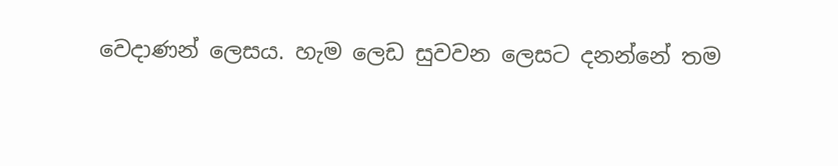වෙදාණන් ලෙසය. හැම ලෙඩ සුවවන ලෙසට දනන්නේ තම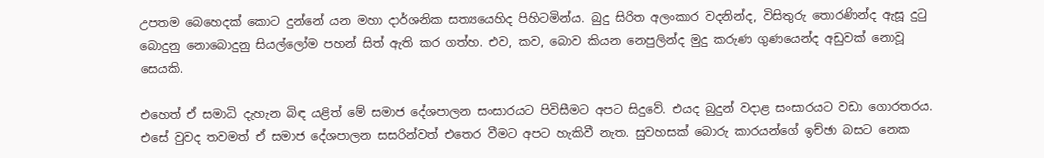උපතම බෙහෙදක් කොට දුන්නේ යන මහා දාර්ශනික සත්‍යයෙහිද පිහිටමින්ය. බුදු සිරිත අලංකාර වදනින්ද, විසිතුරු තොරණින්ද ඇසූ දුටු බොදුනු නොබොදුනු සියල්ලෝම පහන් සිත් ඇති කර ගත්හ. එව, කව, බොව කියන නෙපුලින්ද මුදු කරුණ ගුණයෙන්ද අඩුවක් නොවූ සෙයකි.

එහෙත් ඒ සමාධි දැහැන බිඳ යළිත් මේ සමාජ දේශපාලන සංසාරයට පිවිසීමට අපට සිදුවේ. එයද බුදුන් වදාළ සංසාරයට වඩා ගොරතරය. එසේ වුවද තවමත් ඒ සමාජ දේශපාලන සසරින්වත් එතෙර වීමට අපට හැකිවී නැත. සුවහසක් බොරු කාරයන්ගේ ඉච්ඡා බසට නෙක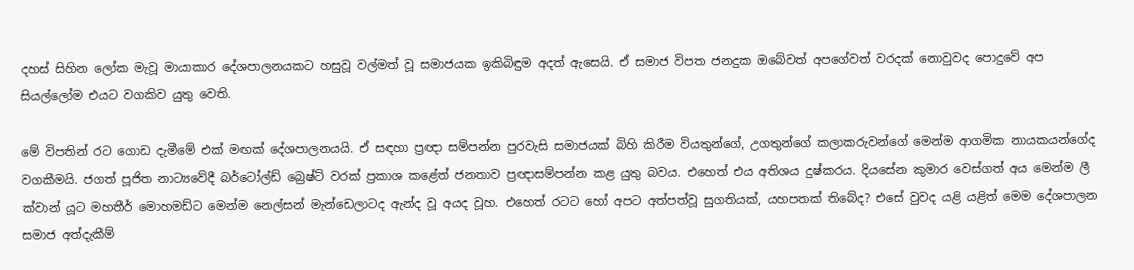දහස් සිහින ලෝක මැවූ මායාකාර දේශපාලනයකට හසුවූ වල්මත් වූ සමාජයක ඉකිබිඳුම අදත් ඇසෙයි. ඒ සමාජ විපත ජනදුක ඔබේවත් අපගේවත් වරදක් නොවුවද පොදුවේ අප සියල්ලෝම එයට වගකිව යුතු වෙති.

මේ විපතින් රට ගොඩ දැමීමේ එක් මඟක් දේශපාලනයයි. ඒ සඳහා ප්‍රඥා සම්පන්න පුරවැසි සමාජයක් බිහි කිරීම වියතුන්ගේ, උගතුන්ගේ කලාකරුවන්ගේ මෙන්ම ආගමික නායකයන්ගේද වගකීමයි. ජගත් පූජිත නාට්‍යවේදී බර්ටෝල්ඩ් බ්‍රෙෂ්ට් වරක් ප්‍රකාශ කළේත් ජනතාව ප්‍රඥාසම්පන්න කළ යුතු බවය. එහෙත් එය අතිශය දුෂ්කරය. දියසේන කුමාර වෙස්ගත් අය මෙන්ම ලී ක්වාන් යූට මහතීර් මොහමඩ්ට මෙන්ම නෙල්සන් මැන්ඩෙලාටද ඇන්ද වූ අයද වූහ. එහෙත් රටට හෝ අපට අත්පත්වූ සුගතියක්, යහපතක් තිබේද? එසේ වුවද යළි යළිත් මෙම දේශපාලන සමාජ අත්දැකීම්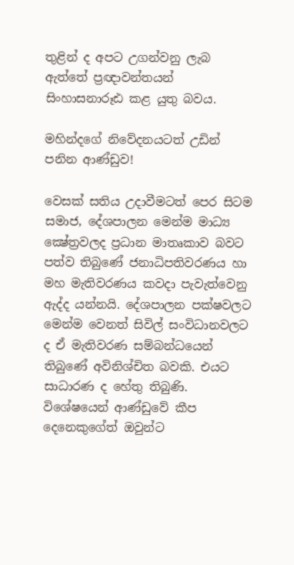තුළින් ද අපට උගන්වනු ලැබ ඇත්තේ ප්‍රඥාවන්තයන් සිංහාසනාරූඪ කළ යුතු බවය.

මහින්දගේ නිවේදනයටත් උඩින් පනින ආණ්ඩුව!

වෙසක් සතිය උදාවීමටත් පෙර සිටම සමාජ, දේශපාලන මෙන්ම මාධ්‍ය ක්‍ෂේත්‍රවලද ප්‍රධාන මාතෘකාව බවට පත්ව තිබුණේ ජනාධිපතිවරණය හා මහ මැතිවරණය කවදා පැවැත්වෙනු ඇද්ද යන්නයි. දේශපාලන පක්ෂවලට මෙන්ම වෙනත් සිවිල් සංවිධානවලට ද ඒ මැතිවරණ සම්බන්ධයෙන් තිබුණේ අවිනිශ්චිත බවකි. එයට සාධාරණ ද හේතු තිබුණි. විශේෂයෙන් ආණ්ඩුවේ කීප දෙනෙකුගේත් ඔවුන්ට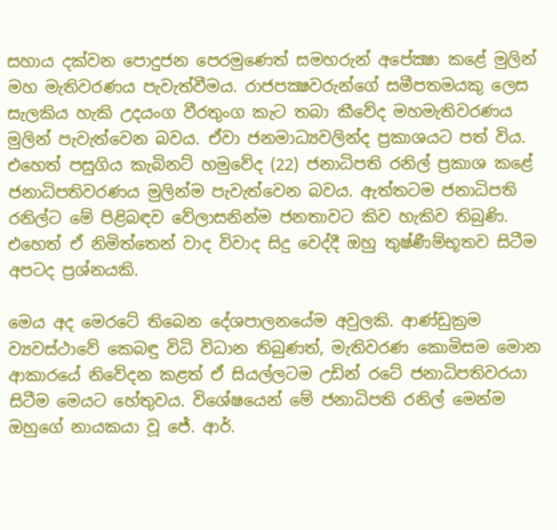සහාය දක්වන පොදුජන පෙරමුණෙත් සමහරුන් අපේක්‍ෂා කළේ මුලින් මහ මැතිවරණය පැවැත්වීමය. රාජපක්‍ෂවරුන්ගේ සමීපතමයකු ලෙස සැලකිය හැකි උදයංග වීරතුංග කැට තබා කීවේද මහමැතිවරණය මුලින් පැවැත්වෙන බවය. ඒවා ජනමාධ්‍යවලින්ද ප්‍රකාශයට පත් විය. එහෙත් පසුගිය කැබිනට් හමුවේද (22) ජනාධිපති රනිල් ප්‍රකාශ කළේ ජනාධිපතිවරණය මුලින්ම පැවැත්වෙන බවය. ඇත්තටම ජනාධිපති රනිල්ට මේ පිළිබඳව වේලාසනින්ම ජනතාවට කිව හැකිව තිබුණි. එහෙත් ඒ නිමිත්තෙන් වාද විවාද සිදු වෙද්දී ඔහු තුෂ්ණීම්භූතව සිටීම අපටද ප්‍රශ්නයකි.

මෙය අද මෙරටේ තිබෙන දේශපාලනයේම අවුලකි. ආණ්ඩුක්‍රම ව්‍යවස්ථාවේ කෙබඳු විධි විධාන තිබුණත්, මැතිවරණ කොමිසම මොන ආකාරයේ නිවේදන කළත් ඒ සියල්ලටම උඩින් රටේ ජනාධිපතිවරයා සිටීම මෙයට හේතුවය. විශේෂයෙන් මේ ජනාධිපති රනිල් මෙන්ම ඔහුගේ නායකයා වූ ජේ. ආර්.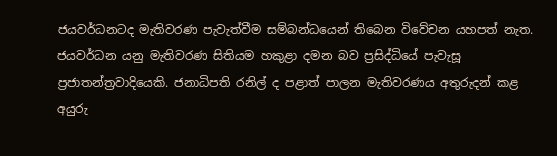ජයවර්ධනටද මැතිවරණ පැවැත්වීම සම්බන්ධයෙන් තිබෙන විවේචන යහපත් නැත. ජයවර්ධන යනු මැතිවරණ සිතියම හකුළා දමන බව ප්‍රසිද්ධියේ පැවැසූ ප්‍රජාතන්ත්‍රවාදියෙකි. ජනාධිපති රනිල් ද පළාත් පාලන මැතිවරණය අතුරුදන් කළ අයුරු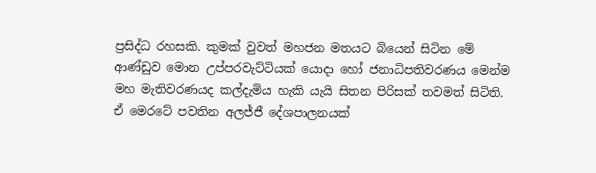ප්‍රසිද්ධ රහසකි. කුමක් වුවත් මහජන මතයට බියෙන් සිටින මේ ආණ්ඩුව මොන උප්පරවැට්ටියක් යොදා හෝ ජනාධිපතිවරණය මෙන්ම මහ මැතිවරණයද කල්දැමිය හැකි යැයි සිතන පිරිසක් තවමත් සිටිති. ඒ මෙරටේ පවතින අලජ්ජී දේශපාලනයක්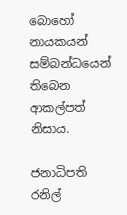බොහෝ නායකයන් සම්බන්ධයෙන් තිබෙන ආකල්පත් නිසාය.

ජනාධිපති රනිල්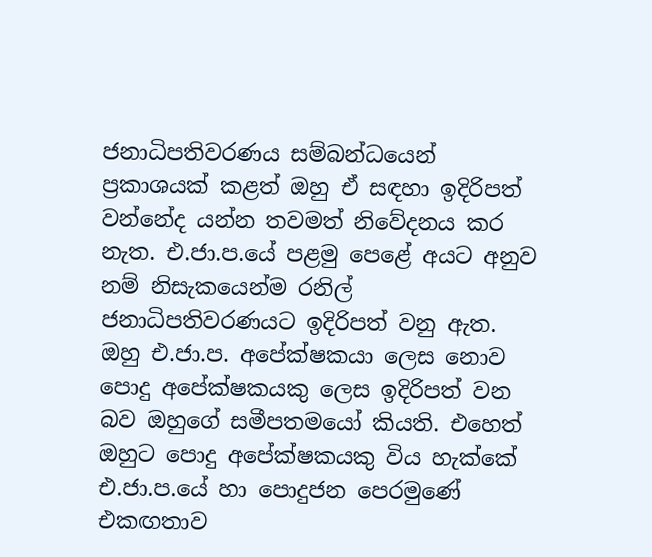ජනාධිපතිවරණය සම්බන්ධයෙන් ප්‍රකාශයක් කළත් ඔහු ඒ සඳහා ඉදිරිපත් වන්නේද යන්න තවමත් නිවේදනය කර නැත. එ.ජා.ප.යේ පළමු පෙළේ අයට අනුව නම් නිසැකයෙන්ම රනිල් ජනාධිපතිවරණයට ඉදිරිපත් වනු ඇත. ඔහු එ.ජා.ප. අපේක්ෂකයා ලෙස නොව පොදු අපේක්ෂකයකු ලෙස ඉදිරිපත් වන බව ඔහුගේ සමීපතමයෝ කියති. එහෙත් ඔහුට පොදු අපේක්ෂකයකු විය හැක්කේ එ.ජා.ප.යේ හා පොදුජන පෙරමුණේ එකඟතාව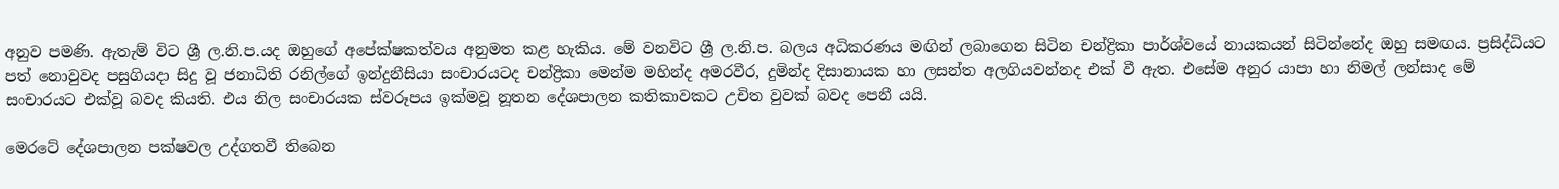අනුව පමණි. ඇතැම් විට ශ්‍රී ල.නි.ප.යද ඔහුගේ අපේක්ෂකත්වය අනුමත කළ හැකිය. මේ වනවිට ශ්‍රී ල.නි.ප. බලය අධිකරණය මඟින් ලබාගෙන සිටින චන්ද්‍රිකා පාර්ශ්වයේ නායකයන් සිටින්නේද ඔහු සමඟය. ප්‍රසිද්ධියට පත් නොවුවද පසුගියදා සිදු වූ ජනාධිති රනිල්ගේ ඉන්දුනීසියා සංචාරයටද චන්ද්‍රිකා මෙන්ම මහින්ද අමරවීර, දුමින්ද දිසානායක හා ලසන්ත අලගියවන්නද එක් වී ඇත. එසේම අනුර යාපා හා නිමල් ලන්සාද මේ සංචාරයට එක්වූ බවද කියති. එය නිල සංචාරයක ස්වරූපය ඉක්මවූ නූතන දේශපාලන කතිකාවකට උචිත වුවක් බවද පෙනී යයි.

මෙරටේ දේශපාලන පක්ෂවල උද්ගතවී තිබෙන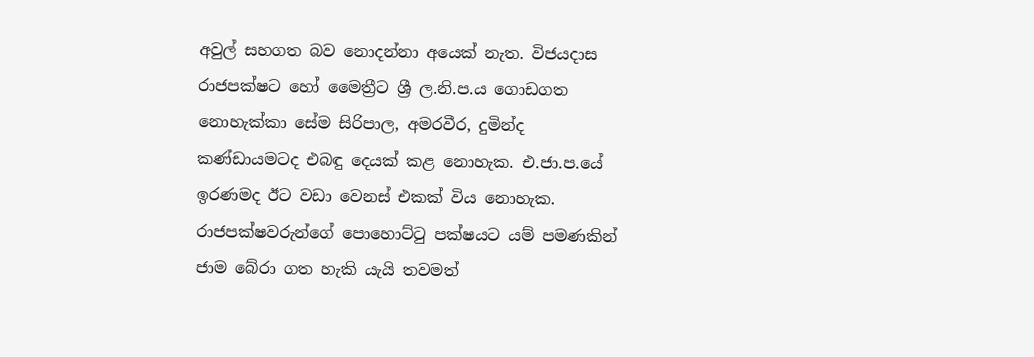අවුල් සහගත බව නොදන්නා අයෙක් නැත. විජයදාස රාජපක්ෂට හෝ මෛත්‍රීට ශ්‍රී ල.නි.ප.ය ගොඩගත නොහැක්කා සේම සිරිපාල, අමරවීර, දුමින්ද කණ්ඩායමටද එබඳු දෙයක් කළ නොහැක. එ.ජා.ප.යේ ඉරණමද ඊට වඩා වෙනස් එකක් විය නොහැක. රාජපක්ෂවරුන්ගේ පොහොට්ටු පක්ෂයට යම් පමණකින් ජාම බේරා ගත හැකි යැයි තවමත්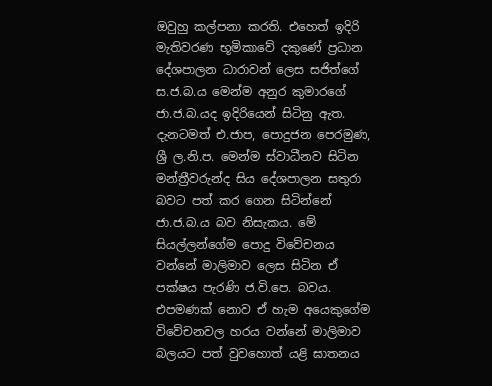ඔවුහු කල්පනා කරති. එහෙත් ඉදිරි මැතිවරණ භූමිකාවේ දකුණේ ප්‍රධාන දේශපාලන ධාරාවන් ලෙස සජිත්ගේ ස.ජ.බ.ය මෙන්ම අනුර කුමාරගේ ජා.ජ.බ.යද ඉදිරියෙන් සිටිනු ඇත. දැනටමත් එ.ජාප, පොදුජන පෙරමුණ, ශ්‍රී ල.නි.ප. මෙන්ම ස්වාධීනව සිටින මන්ත්‍රීවරුන්ද සිය දේශපාලන සතුරා බවට පත් කර ගෙන සිටින්නේ ජා.ජ.බ.ය බව නිසැකය. මේ සියල්ලන්ගේම පොදු විවේචනය වන්නේ මාලිමාව ලෙස සිටින ඒ පක්ෂය පැරණි ජ.වි.පෙ. බවය. එපමණක් නොව ඒ හැම අයෙකුගේම විවේචනවල හරය වන්නේ මාලිමාව බලයට පත් වුවහොත් යළි ඝාතනය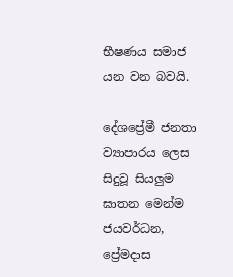භීෂණය සමාජ යන වන බවයි.

දේශප්‍රේමී ජනතා ව්‍යාපාරය ලෙස සිදුවූ සියලුම ඝාතන මෙන්ම ජයවර්ධන, ප්‍රේමදාස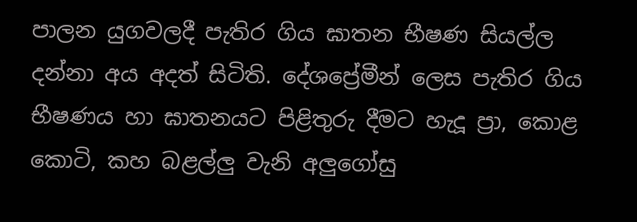පාලන යුගවලදී පැතිර ගිය ඝාතන භීෂණ සියල්ල දන්නා අය අදත් සිටිති. දේශප්‍රේමීන් ලෙස පැතිර ගිය භීෂණය හා ඝාතනයට පිළිතුරු දීමට හැදූ ප්‍රා, කොළ කොටි, කහ බළල්ලු වැනි අලුගෝසු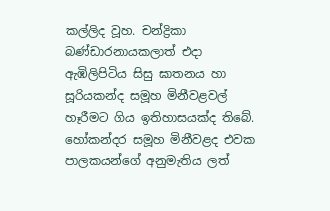කල්ලිද වූහ. චන්ද්‍රිකා බණ්ඩාරනායකලාත් එදා ඇඹිලිපිටිය සිසු ඝාතනය හා සූරියකන්ද සමූහ මිනීවළවල් හෑරීමට ගිය ඉතිහාසයක්ද තිබේ. හෝකන්දර සමූහ මිනීවළද එවක පාලකයන්ගේ අනුමැතිය ලත්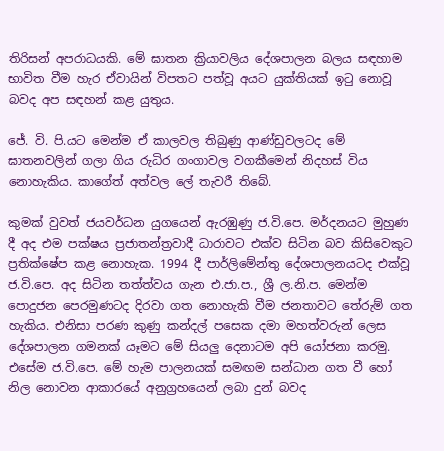තිරිසන් අපරාධයකි. මේ ඝාතන ක්‍රියාවලිය දේශපාලන බලය සඳහාම භාවිත වීම හැර ඒවායින් විපතට පත්වූ අයට යුක්තියක් ඉටු නොවූ බවද අප සඳහන් කළ යුතුය.

ජේ. වි. පි.යට මෙන්ම ඒ කාලවල තිබුණු ආණ්ඩුවලටද මේ ඝාතනවලින් ගලා ගිය රුධිර ගංගාවල වගකීමෙන් නිදහස් විය නොහැකිය. කාගේත් අත්වල ලේ තැවරී තිබේ.

කුමක් වුවත් ජයවර්ධන යුගයෙන් ඇරඹුණු ජ.වි.පෙ. මර්දනයට මුහුණ දී අද එම පක්ෂය ප්‍රජාතන්ත්‍රවාදී ධාරාවට එක්ව සිටින බව කිසිවෙකුට ප්‍රතික්ෂේප කළ නොහැක. 1994 දී පාර්ලිමේන්තු දේශපාලනයටද එක්වූ ජ.වි.පෙ. අද සිටින තත්ත්වය ගැන එ.ජා.ප., ශ්‍රී ල.නි.ප. මෙන්ම පොදුජන පෙරමුණටද දිරවා ගත නොහැකි වීම ජනතාවට තේරුම් ගත හැකිය. එනිසා පරණ කුණු කන්දල් පසෙක දමා මහත්වරුන් ලෙස දේශපාලන ගමනක් යෑමට මේ සියලු දෙනාටම අපි යෝජනා කරමු. එසේම ජ.වි.පෙ. මේ හැම පාලනයක් සමඟම සන්ධාන ගත වී හෝ නිල නොවන ආකාරයේ අනුග්‍රහයෙන් ලබා දුන් බවද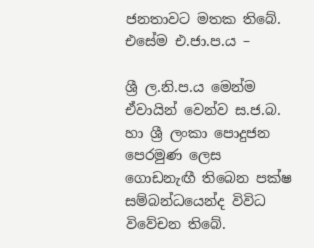ජනතාවට මතක තිබේ. එසේම එ.ජා.ප.ය –

ශ්‍රී ල.නි.ප.ය මෙන්ම ඒවායින් වෙන්ව ස.ජ.බ. හා ශ්‍රී ලංකා පොදුජන පෙරමුණ ලෙස ගොඩනැඟී තිබෙන පක්ෂ සම්බන්ධයෙන්ද විවිධ විවේචන තිබේ.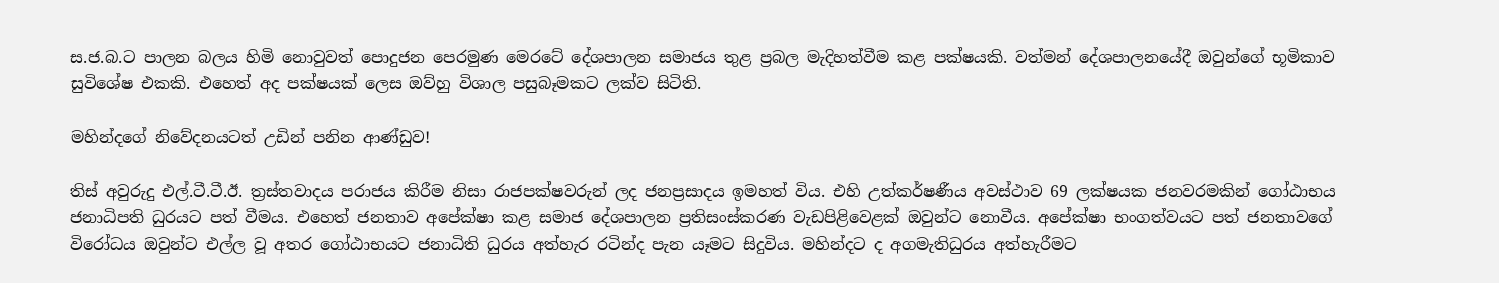ස.ජ.බ.ට පාලන බලය හිමි නොවුවත් පොදුජන පෙරමුණ මෙරටේ දේශපාලන සමාජය තුළ ප්‍රබල මැදිහත්වීම කළ පක්ෂයකි. වත්මන් දේශපාලනයේදී ඔවුන්ගේ භූමිකාව සුවිශේෂ එකකි. එහෙත් අද පක්ෂයක් ලෙස ඔව්හු විශාල පසුබෑමකට ලක්ව සිටිති.

මහින්දගේ නිවේදනයටත් උඩින් පනින ආණ්ඩුව!

තිස් අවුරුදු එල්.ටී.ටී.ඊ. ත්‍රස්තවාදය පරාජය කිරීම නිසා රාජපක්ෂවරුන් ලද ජනප්‍රසාදය ඉමහත් විය. එහි උත්කර්ෂණීය අවස්ථාව 69 ලක්ෂයක ජනවරමකින් ගෝඨාභය ජනාධිපති ධුරයට පත් වීමය. එහෙත් ජනතාව අපේක්ෂා කළ සමාජ දේශපාලන ප්‍රතිසංස්කරණ වැඩපිළිවෙළක් ඔවුන්ට නොවීය. අපේක්ෂා භංගත්වයට පත් ජනතාවගේ විරෝධය ඔවුන්ට එල්ල වූ අතර ගෝඨාභයට ජනාධිති ධුරය අත්හැර රටින්ද පැන යෑමට සිදුවිය. මහින්දට ද අගමැතිධුරය අත්හැරීමට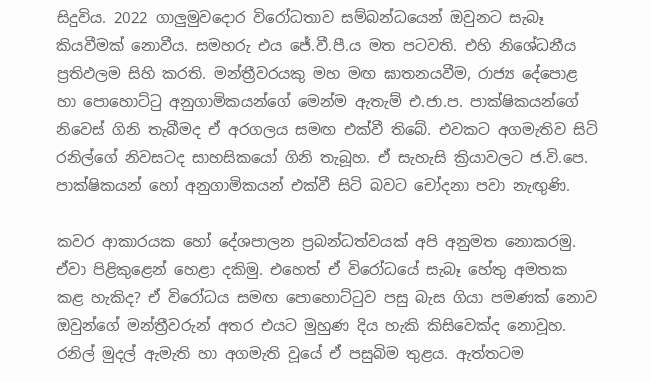සිදුවිය. 2022 ගාලුමුවදොර විරෝධතාව සම්බන්ධයෙන් ඔවුනට සැබෑ කියවීමක් නොවීය. සමහරු එය ජේ.වී.පී.ය මත පටවති. එහි නිශේධනීය ප්‍රතිඵලම සිහි කරති. මන්ත්‍රීවරයකු මහ මඟ ඝාතනයවීම, රාජ්‍ය දේපොළ හා පොහොට්ටු අනුගාමිකයන්ගේ මෙන්ම ඇතැම් එ.ජා.ප. පාක්ෂිකයන්ගේ නිවෙස් ගිනි තැබීමද ඒ අරගලය සමඟ එක්වී තිබේ. එවකට අගමැතිව සිටි රනිල්ගේ නිවසටද සාහසිකයෝ ගිනි තැබූහ. ඒ සැහැසි ක්‍රියාවලට ජ.වි.පෙ. පාක්ෂිකයන් හෝ අනුගාමිකයන් එක්වී සිටි බවට චෝදනා පවා නැඟුණි.

කවර ආකාරයක හෝ දේශපාලන ප්‍රබන්ධත්වයක් අපි අනුමත නොකරමු. ඒවා පිළිකුළෙන් හෙළා දකිමු. එහෙත් ඒ විරෝධයේ සැබෑ හේතු අමතක කළ හැකිද? ඒ විරෝධය සමඟ පොහොට්ටුව පසු බැස ගියා පමණක් නොව ඔවුන්ගේ මන්ත්‍රීවරුන් අතර එයට මුහුණ දිය හැකි කිසිවෙක්ද නොවූහ. රනිල් මුදල් ඇමැති හා අගමැති වූයේ ඒ පසුබිම තුළය. ඇත්තටම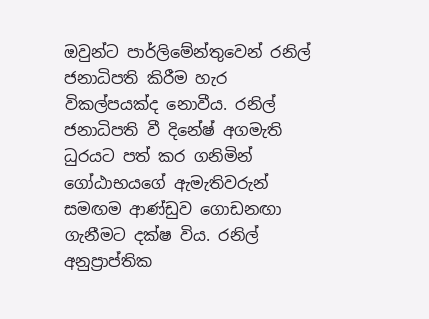ඔවුන්ට පාර්ලිමේන්තුවෙන් රනිල් ජනාධිපති කිරීම හැර විකල්පයක්ද නොවීය. රනිල් ජනාධිපති වී දිනේෂ් අගමැති ධුරයට පත් කර ගනිමින් ගෝඨාභයගේ ඇමැතිවරුන් සමඟම ආණ්ඩුව ගොඩනඟා ගැනීමට දක්ෂ විය. රනිල් අනුප්‍රාප්තික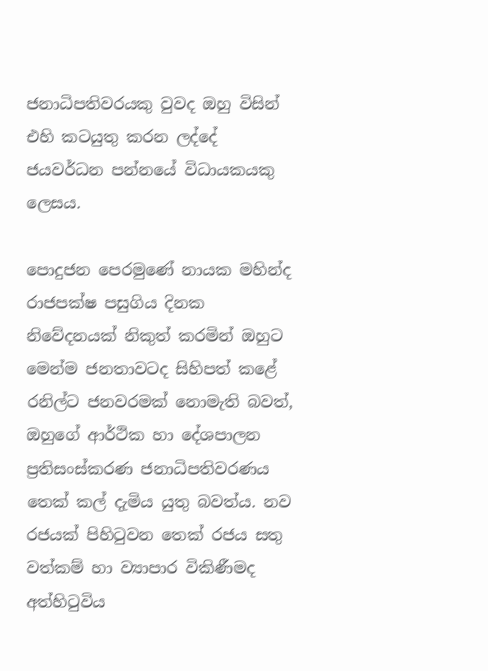ජනාධිපතිවරයකු වුවද ඔහු විසින් එහි කටයුතු කරන ලද්දේ ජයවර්ධන පන්නයේ විධායකයකු ලෙසය.

පොදුජන පෙරමුණේ නායක මහින්ද රාජපක්ෂ පසුගිය දිනක නිවේදනයක් නිකුත් කරමින් ඔහුට මෙන්ම ජනතාවටද සිහිපත් කළේ රනිල්ට ජනවරමක් නොමැති බවත්, ඔහුගේ ආර්ථික හා දේශපාලන ප්‍රතිසංස්කරණ ජනාධිපතිවරණය තෙක් කල් දැමිය යුතු බවත්ය. නව රජයක් පිහිටුවන තෙක් රජය සතු වත්කම් හා ව්‍යාපාර විකිණීමද අත්හිටුවිය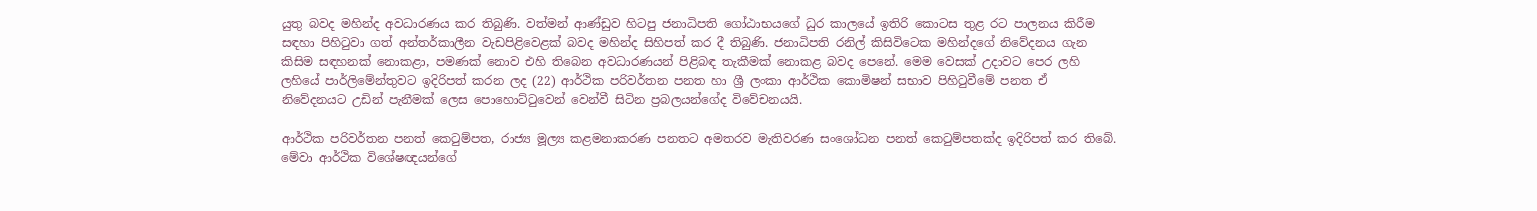යුතු බවද මහින්ද අවධාරණය කර තිබුණි. වත්මන් ආණ්ඩුව හිටපු ජනාධිපති ගෝඨාභයගේ ධුර කාලයේ ඉතිරි කොටස තුළ රට පාලනය කිරීම සඳහා පිහිටුවා ගත් අන්තර්කාලීන වැඩපිළිවෙළක් බවද මහින්ද සිහිපත් කර දී තිබුණි. ජනාධිපති රනිල් කිසිවිටෙක මහින්දගේ නිවේදනය ගැන කිසිම සඳහනක් නොකළා, පමණක් නොව එහි තිබෙන අවධාරණයන් පිළිබඳ තැකීමක් නොකළ බවද පෙනේ. මෙම වෙසක් උදාවට පෙර ලහි ලහියේ පාර්ලිමේන්තුවට ඉදිරිපත් කරන ලද (22) ආර්ථික පරිවර්තන පනත හා ශ්‍රී ලංකා ආර්ථික කොමිෂන් සභාව පිහිටුවීමේ පනත ඒ නිවේදනයට උඩින් පැනීමක් ලෙස පොහොට්ටුවෙන් වෙන්වී සිටින ප්‍රබලයන්ගේද විවේචනයයි.

ආර්ථික පරිවර්තන පනත් කෙටුම්පත, රාජ්‍ය මූල්‍ය කළමනාකරණ පනතට අමතරව මැතිවරණ සංශෝධන පනත් කෙටුම්පතක්ද ඉදිරිපත් කර තිබේ. මේවා ආර්ථික විශේෂඥයන්ගේ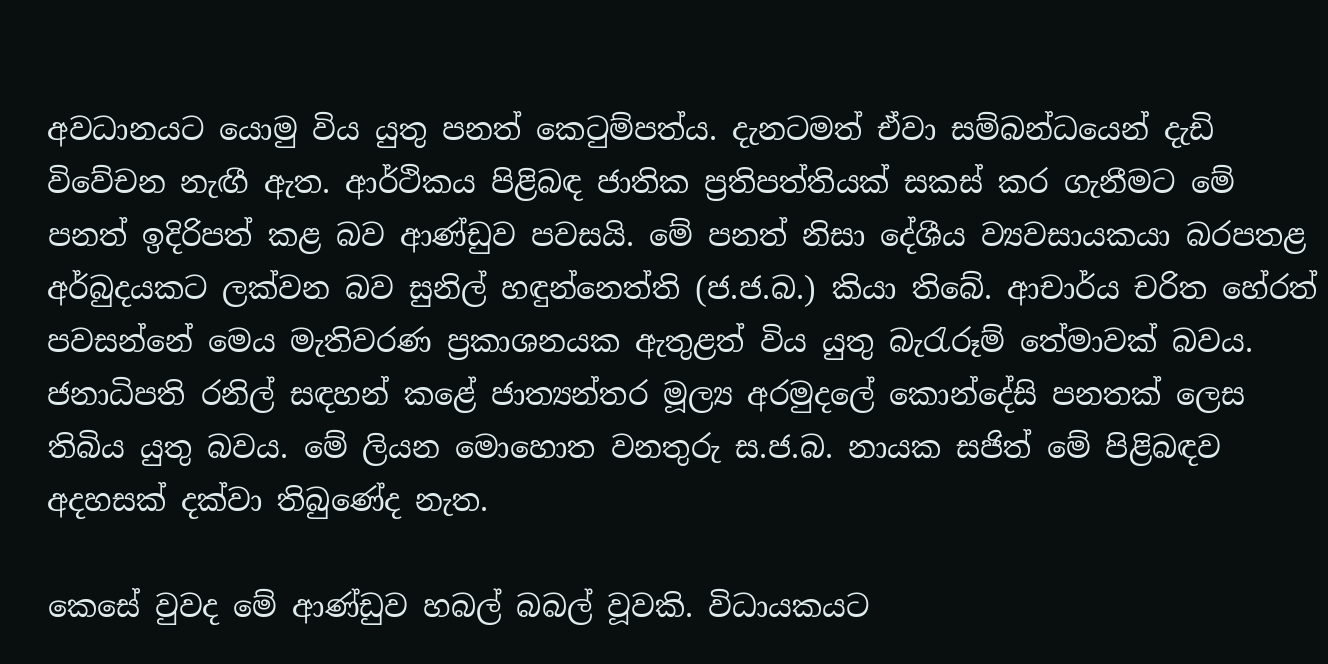අවධානයට යොමු විය යුතු පනත් කෙටුම්පත්ය. දැනටමත් ඒවා සම්බන්ධයෙන් දැඩි විවේචන නැඟී ඇත. ආර්ථිකය පිළිබඳ ජාතික ප්‍රතිපත්තියක් සකස් කර ගැනීමට මේ පනත් ඉදිරිපත් කළ බව ආණ්ඩුව පවසයි. මේ පනත් නිසා දේශීය ව්‍යවසායකයා බරපතළ අර්බුදයකට ලක්වන බව සුනිල් හඳුන්නෙත්ති (ජ.ජ.බ.) කියා තිබේ. ආචාර්ය චරිත හේරත් පවසන්නේ මෙය මැතිවරණ ප්‍රකාශනයක ඇතුළත් විය යුතු බැරැරූම් තේමාවක් බවය. ජනාධිපති රනිල් සඳහන් කළේ ජාත්‍යන්තර මූල්‍ය අරමුදලේ කොන්දේසි පනතක් ලෙස තිබිය යුතු බවය. මේ ලියන මොහොත වනතුරු ස.ජ.බ. නායක සජිත් මේ පිළිබඳව අදහසක් දක්වා තිබුණේද නැත.

කෙසේ වුවද මේ ආණ්ඩුව හබල් බබල් වූවකි. විධායකයට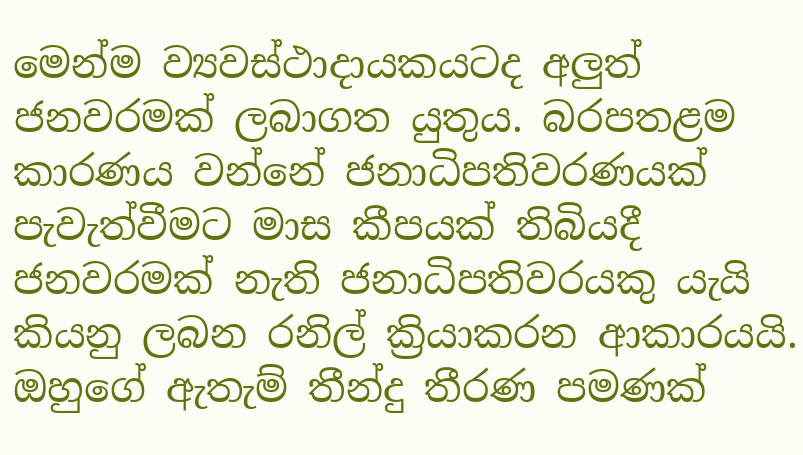මෙන්ම ව්‍යවස්ථාදායකයටද අලුත් ජනවරමක් ලබාගත යුතුය. බරපතළම කාරණය වන්නේ ජනාධිපතිවරණයක් පැවැත්වීමට මාස කීපයක් තිබියදී ජනවරමක් නැති ජනාධිපතිවරයකු යැයි කියනු ලබන රනිල් ක්‍රියාකරන ආකාරයයි. ඔහුගේ ඇතැම් තීන්දු තීරණ පමණක්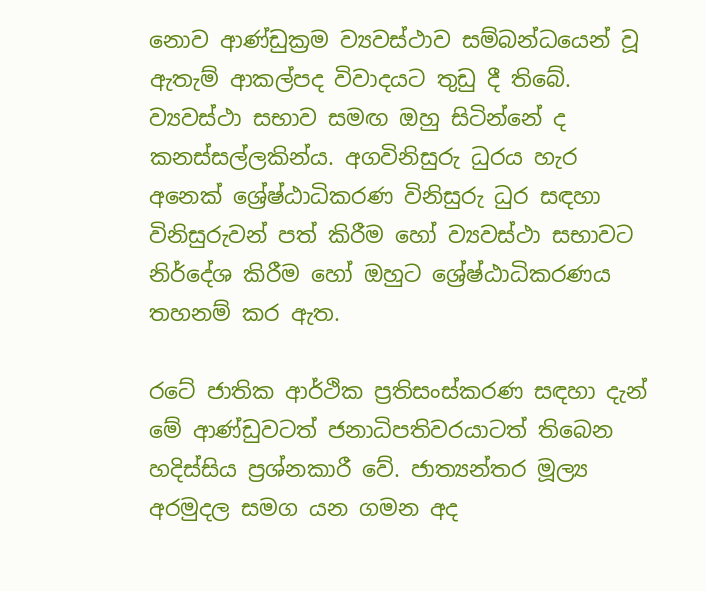නොව ආණ්ඩුක්‍රම ව්‍යවස්ථාව සම්බන්ධයෙන් වූ ඇතැම් ආකල්පද විවාදයට තුඩු දී තිබේ. ව්‍යවස්ථා සභාව සමඟ ඔහු සිටින්නේ ද කනස්සල්ලකින්ය. අගවිනිසුරු ධුරය හැර අනෙක් ශ්‍රේෂ්ඨාධිකරණ විනිසුරු ධුර සඳහා විනිසුරුවන් පත් කිරීම හෝ ව්‍යවස්ථා සභාවට නිර්දේශ කිරීම හෝ ඔහුට ශ්‍රේෂ්ඨාධිකරණය තහනම් කර ඇත.

රටේ ජාතික ආර්ථික ප්‍රතිසංස්කරණ සඳහා දැන් මේ ආණ්ඩුවටත් ජනාධිපතිවරයාටත් තිබෙන හදිස්සිය ප්‍රශ්නකාරී වේ. ජාත්‍යන්තර මූල්‍ය අරමුදල සමග යන ගමන අද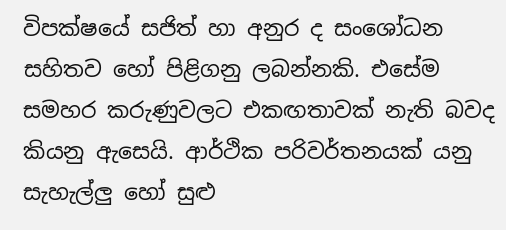විපක්ෂයේ සජිත් හා අනුර ද සංශෝධන සහිතව හෝ පිළිගනු ලබන්නකි. එසේම සමහර කරුණුවලට එකඟතාවක් නැති බවද කියනු ඇසෙයි. ආර්ථික පරිවර්තනයක් යනු සැහැල්ලු හෝ සුළු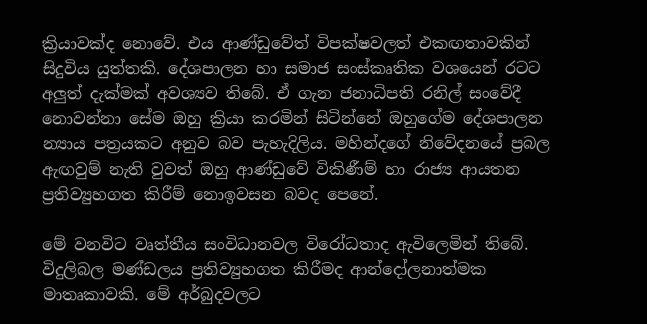ක්‍රියාවක්ද නොවේ. එය ආණ්ඩුවේත් විපක්ෂවලත් එකඟතාවකින් සිදුවිය යුත්තකි. දේශපාලන හා සමාජ සංස්කෘතික වශයෙන් රටට අලුත් දැක්මක් අවශ්‍යව තිබේ. ඒ ගැන ජනාධිපති රනිල් සංවේදී නොවන්නා සේම ඔහු ක්‍රියා කරමින් සිටින්නේ ඔහුගේම දේශපාලන න්‍යාය පත්‍රයකට අනුව බව පැහැදිලිය. මහින්දගේ නිවේදනයේ ප්‍රබල ඇඟවුම් නැති වුවත් ඔහු ආණ්ඩුවේ විකිණීම් හා රාජ්‍ය ආයතන ප්‍රතිව්‍යුහගත කිරීම් නොඉවසන බවද පෙනේ.

මේ වනවිට වෘත්තීය සංවිධානවල විරෝධතාද ඇවිලෙමින් තිබේ. විදුලිබල මණ්ඩලය ප්‍රතිව්‍යුහගත කිරීමද ආන්දෝලනාත්මක මාතෘකාවකි. මේ අර්බුදවලට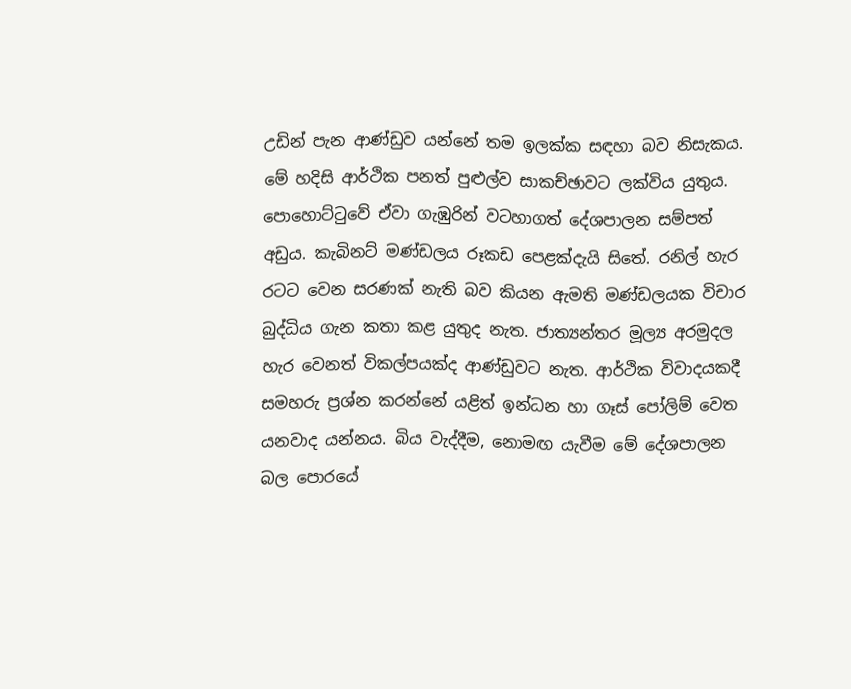උඩින් පැන ආණ්ඩුව යන්නේ තම ඉලක්ක සඳහා බව නිසැකය. මේ හදිසි ආර්ථික පනත් පුළුල්ව සාකච්ඡාවට ලක්විය යුතුය. පොහොට්ටුවේ ඒවා ගැඹුරින් වටහාගත් දේශපාලන සම්පත් අඩුය. කැබිනට් මණ්ඩලය රූකඩ පෙළක්දැයි සිතේ. රනිල් හැර රටට වෙන සරණක් නැති බව කියන ඇමති මණ්ඩලයක විචාර බුද්ධිය ගැන කතා කළ යුතුද නැත. ජාත්‍යන්තර මූල්‍ය අරමුදල හැර වෙනත් විකල්පයක්ද ආණ්ඩුවට නැත. ආර්ථික විවාදයකදී සමහරු ප්‍රශ්න කරන්නේ යළිත් ඉන්ධන හා ගෑස් පෝලිම් වෙත යනවාද යන්නය. බිය වැද්දීම, නොමඟ යැවීම මේ දේශපාලන බල පොරයේ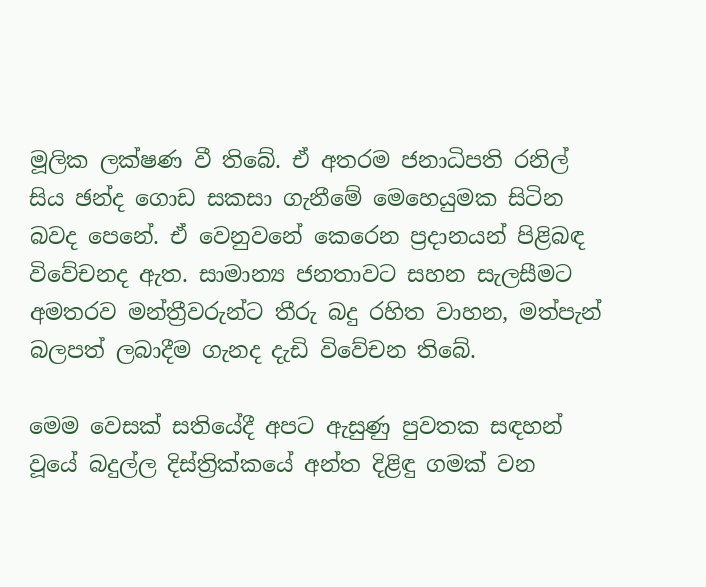මූලික ලක්ෂණ වී තිබේ. ඒ අතරම ජනාධිපති රනිල් සිය ඡන්ද ගොඩ සකසා ගැනීමේ මෙහෙයුමක සිටින බවද පෙනේ. ඒ වෙනුවනේ කෙරෙන ප්‍රදානයන් පිළිබඳ විවේචනද ඇත. සාමාන්‍ය ජනතාවට සහන සැලසීමට අමතරව මන්ත්‍රීවරුන්ට තීරු බදු රහිත වාහන, මත්පැන් බලපත් ලබාදීම ගැනද දැඩි විවේචන තිබේ.

මෙම වෙසක් සතියේදී අපට ඇසුණු පුවතක සඳහන් වූයේ බදුල්ල දිස්ත්‍රික්කයේ අන්ත දිළිඳු ගමක් වන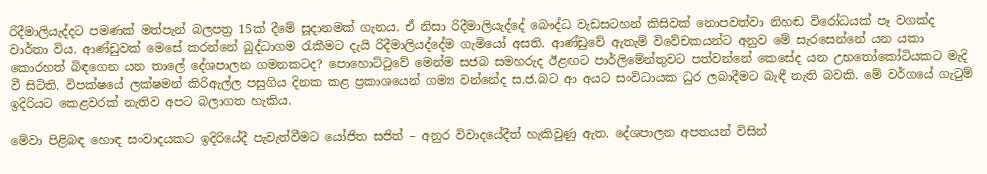රිදීමාලියැද්දට පමණක් මත්පැන් බලපත්‍ර 15ක් දීමේ සූදානමක් ගැනය. ඒ නිසා රිදීමාලියැද්දේ බෞද්ධ වැඩසටහන් කිසිවක් නොපවත්වා නිහඬ විරෝධයක් පෑ වගක්ද වාර්තා විය. ආණ්ඩුවක් මෙසේ කරන්නේ බුද්ධාගම රැකීමට දැයි රිදීමාලියද්දේම ගැමියෝ අසති. ආණ්ඩුවේ ඇතැම් විවේචකයන්ට අනුව මේ සැරසෙන්නේ යන යකා කොරහත් බිඳගෙන යන තාලේ දේශපාලන ගමනකටද? පොහොට්ටුවේ මෙන්ම සජබ සමහරුද ඊළඟට පාර්ලිමේන්තුවට පත්වන්නේ කෙසේද යන උභතෝකෝටියකට මැදි වී සිටිති. විපක්ෂයේ ලක්ෂමන් කිරිඇල්ල පසුගිය දිනක කළ ප්‍රකාශයෙන් ගම්‍ය වන්නේද ස.ජ.බට ආ අයට සංවිධායක ධුර ලබාදීමට බැඳී නැති බවකි. මේ වර්ගයේ ගැටුම් ඉදිරියට කෙළවරක් නැතිව අපට බලාගත හැකිය.

මේවා පිළිබඳ හොඳ සංවාදයකට ඉදිරියේදී පැවැත්වීමට යෝජිත සජිත් – අනුර විවාදයේදීත් හැකිවුණු ඇත. දේශපාලන අපතයන් විසින්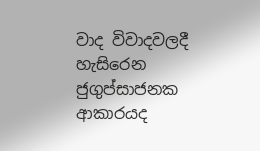වාද විවාදවලදී හැසිරෙන ජුගුප්සාජනක ආකාරයද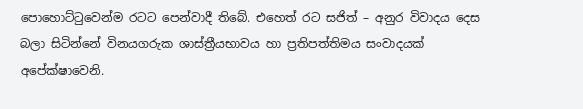පොහොට්ටුවෙන්ම රටට පෙන්වාදී තිබේ. එහෙත් රට සජිත් – අනුර විවාදය දෙස බලා සිටින්නේ විනයගරුක ශාස්ත්‍රීයභාවය හා ප්‍රතිපත්තිමය සංවාදයක් අපේක්ෂාවෙනි.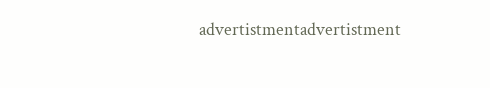advertistmentadvertistment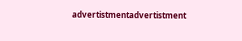advertistmentadvertistment